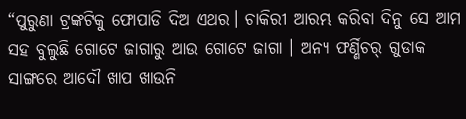“ପୁରୁଣା ଟ୍ରଙ୍କଟିକୁ ଫୋପାଡି ଦିଅ ଏଥର। ଚାକିରୀ ଆରମ୍ଭ କରିବା ଦିନୁ ସେ ଆମ ସହ ବୁଲୁଛି ଗୋଟେ ଜାଗାରୁ ଆଉ ଗୋଟେ ଜାଗା । ଅନ୍ୟ ଫର୍ଣ୍ଣିଚର୍ ଗୁଡାକ ସାଙ୍ଗରେ ଆଦୌ ଖାପ ଖାଉନି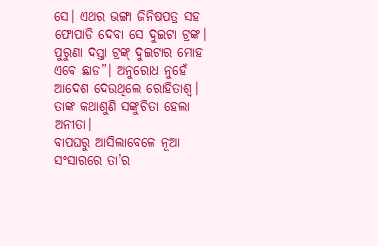ସେ। ଏଥର ଭଙ୍ଗା ଜିନିଷପତ୍ର ସହ ଫୋପାଡି ଦେବା ସେ ଦୁଇଟା ଟ୍ରଙ୍କ। ପୁରୁଣା ଦସ୍ତା ଟ୍ରଙ୍କ୍ ଦୁଇଟାର ମୋହ ଏବେ ଛାଡ”। ଅନୁରୋଧ ନୁହେଁ ଆଦେଶ ଦେଉଥିଲେ ରୋହିତାଶ୍ୱ। ତାଙ୍କ କଥାଶୁଣି ସଙ୍କୁଚିତା ହେଲା ଅନୀତା।
ବାପଘରୁ ଆସିଲାବେଳେ ନୂଆ ସଂସାରରେ ତା’ର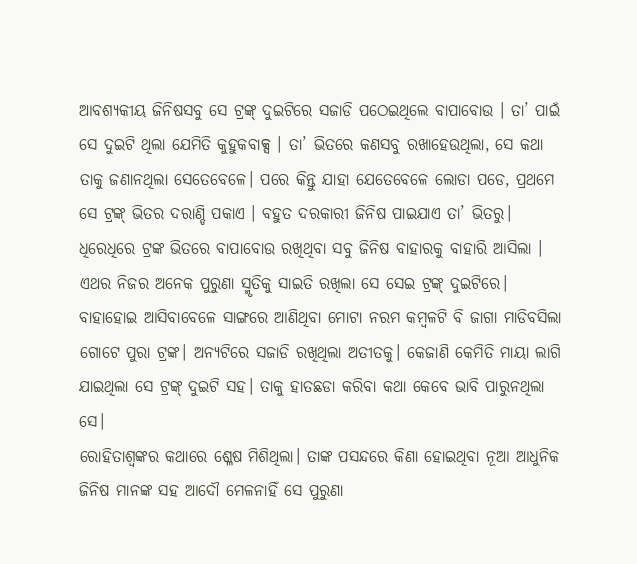ଆବଶ୍ୟକୀୟ ଜିନିଷସବୁ ସେ ଟ୍ରଙ୍କ୍ ଦୁଇଟିରେ ସଜାଡି ପଠେଇଥିଲେ ବାପାବୋଉ । ତା’ ପାଇଁ ସେ ଦୁଇଟି ଥିଲା ଯେମିତି କୁହୁକବାକ୍ସ । ତା’ ଭିତରେ କଣସବୁ ରଖାହେଉଥିଲା, ସେ କଥା ତାକୁ ଜଣାନଥିଲା ସେତେବେଳେ। ପରେ କିନ୍ତୁ ଯାହା ଯେତେବେଳେ ଲୋଡା ପଡେ, ପ୍ରଥମେ ସେ ଟ୍ରଙ୍କ୍ ଭିତର ଦରାଣ୍ଡି ପକାଏ । ବହୁତ ଦରକାରୀ ଜିନିଷ ପାଇଯାଏ ତା’ ଭିତରୁ। ଧିରେଧିରେ ଟ୍ରଙ୍କ ଭିତରେ ବାପାବୋଉ ରଖିଥିବା ସବୁ ଜିନିଷ ବାହାରକୁ ବାହାରି ଆସିଲା । ଏଥର ନିଜର ଅନେକ ପୁରୁଣା ସ୍ମୃତିକୁ ସାଇତି ରଖିଲା ସେ ସେଇ ଟ୍ରଙ୍କ୍ ଦୁଇଟିରେ। ବାହାହୋଇ ଆସିବାବେଳେ ସାଙ୍ଗରେ ଆଣିଥିବା ମୋଟା ନରମ କମ୍ବଳଟି ବି ଜାଗା ମାଡିବସିଲା ଗୋଟେ ପୁରା ଟ୍ରଙ୍କ। ଅନ୍ୟଟିରେ ସଜାଡି ରଖିଥିଲା ଅତୀତକୁ। କେଜାଣି କେମିତି ମାୟା ଲାଗି ଯାଇଥିଲା ସେ ଟ୍ରଙ୍କ୍ ଦୁଇଟି ସହ। ତାକୁ ହାତଛଡା କରିବା କଥା କେବେ ଭାବି ପାରୁନଥିଲା ସେ।
ରୋହିତାଶ୍ୱଙ୍କର କଥାରେ ଶ୍ଳେଷ ମିଶିଥିଲା। ତାଙ୍କ ପସନ୍ଦରେ କିଣା ହୋଇଥିବା ନୂଆ ଆଧୁନିକ ଜିନିଷ ମାନଙ୍କ ସହ ଆଦୌ ମେଳନାହିଁ ସେ ପୁରୁଣା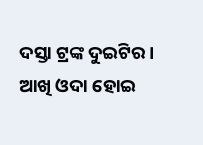ଦସ୍ତା ଟ୍ରଙ୍କ ଦୁଇଟିର। ଆଖି ଓଦା ହୋଇ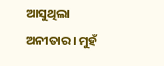ଆସୁଥିଲା ଅନୀତାର। ମୁହଁ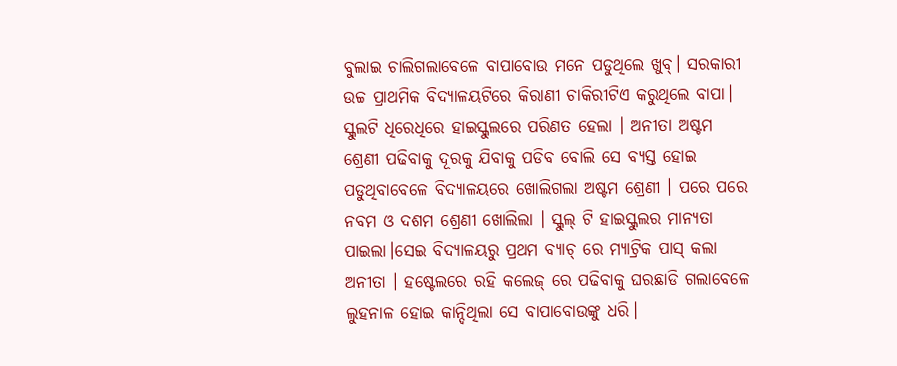ବୁଲାଇ ଚାଲିଗଲାବେଳେ ବାପାବୋଉ ମନେ ପଡୁଥିଲେ ଖୁବ୍। ସରକାରୀ ଉଚ୍ଚ ପ୍ରାଥମିକ ବିଦ୍ୟାଳୟଟିରେ କିରାଣୀ ଚାକିରୀଟିଏ କରୁଥିଲେ ବାପା। ସ୍କୁଲଟି ଧିରେଧିରେ ହାଇସ୍କୁଲରେ ପରିଣତ ହେଲା । ଅନୀତା ଅଷ୍ଟମ ଶ୍ରେଣୀ ପଢିବାକୁ ଦୂରକୁ ଯିବାକୁ ପଡିବ ବୋଲି ସେ ବ୍ୟସ୍ତ ହୋଇ ପଡୁଥିବାବେଳେ ବିଦ୍ୟାଳୟରେ ଖୋଲିଗଲା ଅଷ୍ଟମ ଶ୍ରେଣୀ । ପରେ ପରେ ନବମ ଓ ଦଶମ ଶ୍ରେଣୀ ଖୋଲିଲା । ସ୍କୁଲ୍ ଟି ହାଇସ୍କୁଲର ମାନ୍ୟତା ପାଇଲା।ସେଇ ବିଦ୍ୟାଳୟରୁ ପ୍ରଥମ ବ୍ୟାଚ୍ ରେ ମ୍ୟାଟ୍ରିକ ପାସ୍ କଲା ଅନୀତା । ହଷ୍ଟେଲରେ ରହି କଲେଜ୍ ରେ ପଢିବାକୁ ଘରଛାଡି ଗଲାବେଳେ ଲୁହନାଳ ହୋଇ କାନ୍ଦିଥିଲା ସେ ବାପାବୋଉଙ୍କୁ ଧରି।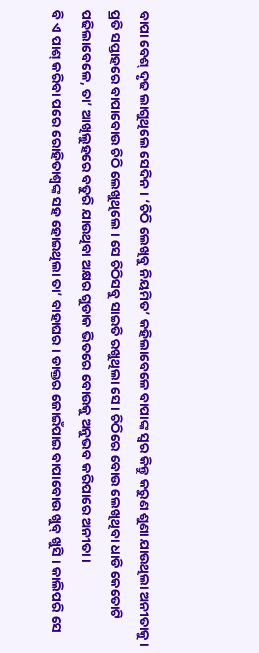ବାପା ବେଶ୍ ଦୃଢ ଲାଗୁଥିଲେ ସେଦିନ। ‘ଚିଠି ଲେଖିବୁ ନିୟମିତ’ କହିଲାବେଳେ ବାପାଙ୍କ ସ୍ୱର କିନ୍ତୁ କରୁଣ ଶୁଣା ଯାଉଥିଲା ଅନୀତାକୁ।
ପ୍ରତି ସପ୍ତାହରେ ବାପାବୋଉ ଚିଠି ଲେଖୁଥିଲେ । ସେ ଚିଠିସବୁ ସାଇତି ରଖୁଥିଲା ସେ। ଚିଠିରେ ବୋଉ ଲେଖିଥିବା ଧାଡି କେତୋଟି ପଢିଲାବେଳେ, ତା’ ଆଖିଲୁହରେ ବତୁରି ଯାଉଥିବା ଅକ୍ଷର ଗୁଡାକ ଭିତରେ ବୋଉକୁ ଅନୁଭବ କରିପାରେ ଅନୀତା।
ବି ଏ ପାଶ୍ କରିବା ପରେ ରୋହିତାଶ୍ୱଙ୍କ ସହ ହୋଇଥିଲା ତା’ ବାହାଘର । ଡାକ୍ତର ଜୋଇଁପାଇ ବାପାବୋଉ ଖୁବ୍ ଖୁସି । କାଲିପରି ସେ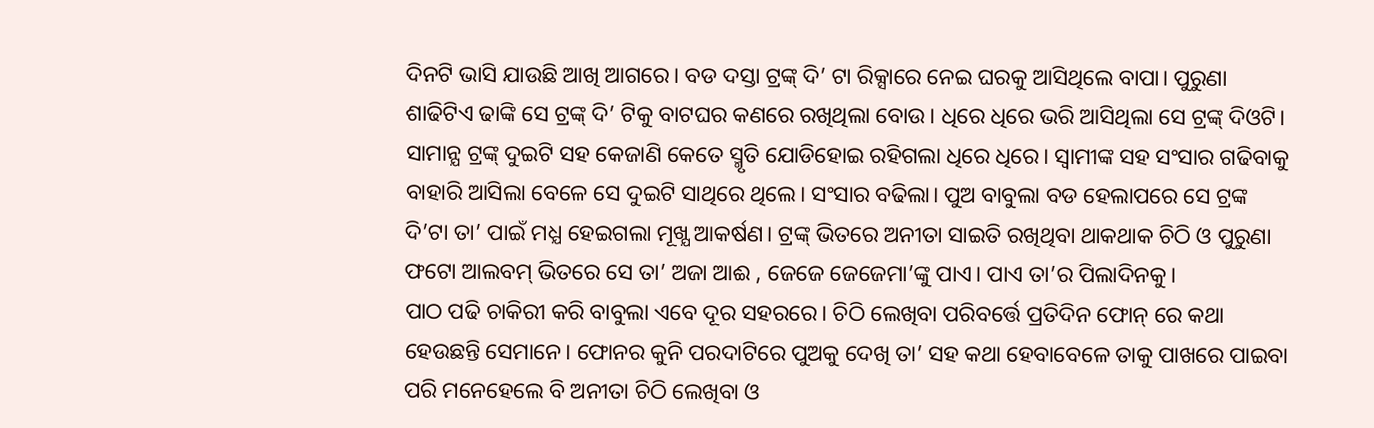ଦିନଟି ଭାସି ଯାଉଛି ଆଖି ଆଗରେ। ବଡ ଦସ୍ତା ଟ୍ରଙ୍କ୍ ଦି’ ଟା ରିକ୍ସାରେ ନେଇ ଘରକୁ ଆସିଥିଲେ ବାପା। ପୁରୁଣା ଶାଢିଟିଏ ଢାଙ୍କି ସେ ଟ୍ରଙ୍କ୍ ଦି’ ଟିକୁ ବାଟଘର କଣରେ ରଖିଥିଲା ବୋଉ। ଧିରେ ଧିରେ ଭରି ଆସିଥିଲା ସେ ଟ୍ରଙ୍କ୍ ଦିଓଟି।
ସାମାନ୍ଯ ଟ୍ରଙ୍କ୍ ଦୁଇଟି ସହ କେଜାଣି କେତେ ସ୍ମୃତି ଯୋଡିହୋଇ ରହିଗଲା ଧିରେ ଧିରେ। ସ୍ୱାମୀଙ୍କ ସହ ସଂସାର ଗଢିବାକୁ ବାହାରି ଆସିଲା ବେଳେ ସେ ଦୁଇଟି ସାଥିରେ ଥିଲେ। ସଂସାର ବଢିଲା। ପୁଅ ବାବୁଲା ବଡ ହେଲାପରେ ସେ ଟ୍ରଙ୍କ ଦି’ଟା ତା’ ପାଇଁ ମଧ୍ଯ ହେଇଗଲା ମୂଖ୍ଯ ଆକର୍ଷଣ। ଟ୍ରଙ୍କ୍ ଭିତରେ ଅନୀତା ସାଇତି ରଖିଥିବା ଥାକଥାକ ଚିଠି ଓ ପୁରୁଣା ଫଟୋ ଆଲବମ୍ ଭିତରେ ସେ ତା’ ଅଜା ଆଈ , ଜେଜେ ଜେଜେମା’ଙ୍କୁ ପାଏ। ପାଏ ତା’ର ପିଲାଦିନକୁ।
ପାଠ ପଢି ଚାକିରୀ କରି ବାବୁଲା ଏବେ ଦୂର ସହରରେ। ଚିଠି ଲେଖିବା ପରିବର୍ତ୍ତେ ପ୍ରତିଦିନ ଫୋନ୍ ରେ କଥା ହେଉଛନ୍ତି ସେମାନେ। ଫୋନର କୁନି ପରଦାଟିରେ ପୁଅକୁ ଦେଖି ତା’ ସହ କଥା ହେବାବେଳେ ତାକୁ ପାଖରେ ପାଇବା ପରି ମନେହେଲେ ବି ଅନୀତା ଚିଠି ଲେଖିବା ଓ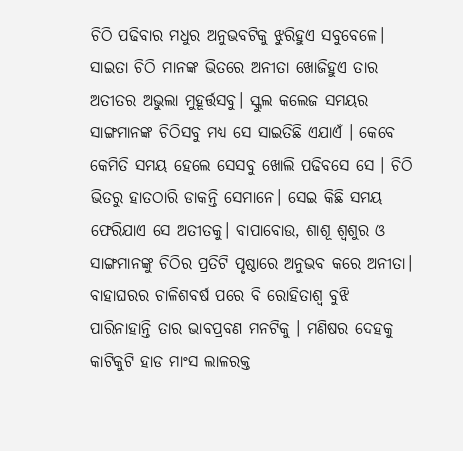ଚିଠି ପଢିବାର ମଧୁର ଅନୁଭବଟିକୁ ଝୁରିହୁଏ ସବୁବେଳେ। ସାଇତା ଚିଠି ମାନଙ୍କ ଭିତରେ ଅନୀତା ଖୋଜିହୁଏ ତାର ଅତୀତର ଅଭୁଲା ମୁହୂର୍ତ୍ତସବୁ। ସ୍କୁଲ କଲେଜ ସମୟର ସାଙ୍ଗମାନଙ୍କ ଚିଠିସବୁ ମଧ୍ୟ ସେ ସାଇତିଛି ଏଯାଏଁ । କେବେ କେମିତି ସମୟ ହେଲେ ସେସବୁ ଖୋଲି ପଢିବସେ ସେ । ଚିଠି ଭିତରୁ ହାତଠାରି ଡାକନ୍ତି ସେମାନେ। ସେଇ କିଛି ସମୟ ଫେରିଯାଏ ସେ ଅତୀତକୁ। ବାପାବୋଉ, ଶାଶୂ ଶ୍ବଶୁର ଓ ସାଙ୍ଗମାନଙ୍କୁ ଚିଠିର ପ୍ରତିଟି ପୃଷ୍ଠାରେ ଅନୁଭବ କରେ ଅନୀତା। ବାହାଘରର ଚାଳିଶବର୍ଷ ପରେ ବି ରୋହିତାଶ୍ୱ ବୁଝି ପାରିନାହାନ୍ତି ତାର ଭାବପ୍ରବଣ ମନଟିକୁ । ମଣିଷର ଦେହକୁ କାଟିକୁଟି ହାଡ ମାଂସ ଲାଳରକ୍ତ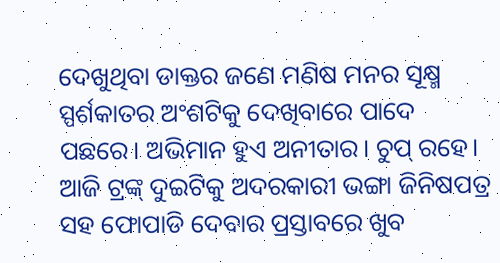ଦେଖୁଥିବା ଡାକ୍ତର ଜଣେ ମଣିଷ ମନର ସୂକ୍ଷ୍ମ ସ୍ପର୍ଶକାତର ଅଂଶଟିକୁ ଦେଖିବାରେ ପାଦେ ପଛରେ। ଅଭିମାନ ହୁଏ ଅନୀତାର। ଚୁପ୍ ରହେ। ଆଜି ଟ୍ରଙ୍କ୍ ଦୁଇଟିକୁ ଅଦରକାରୀ ଭଙ୍ଗା ଜିନିଷପତ୍ର ସହ ଫୋପାଡି ଦେବାର ପ୍ରସ୍ତାବରେ ଖୁବ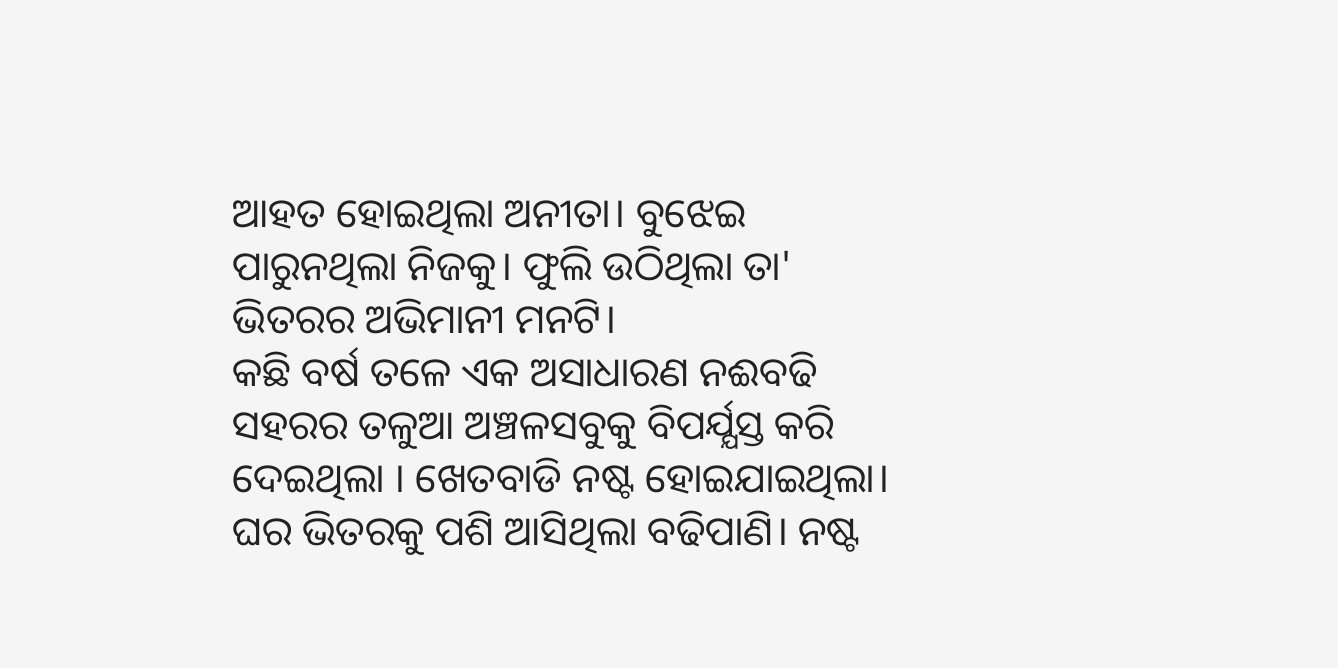ଆହତ ହୋଇଥିଲା ଅନୀତା। ବୁଝେଇ ପାରୁନଥିଲା ନିଜକୁ। ଫୁଲି ଉଠିଥିଲା ତା' ଭିତରର ଅଭିମାନୀ ମନଟି।
କଛି ବର୍ଷ ତଳେ ଏକ ଅସାଧାରଣ ନଈବଢି ସହରର ତଳୁଆ ଅଞ୍ଚଳସବୁକୁ ବିପର୍ଯ୍ଯସ୍ତ କରି ଦେଇଥିଲା । ଖେତବାଡି ନଷ୍ଟ ହୋଇଯାଇଥିଲା। ଘର ଭିତରକୁ ପଶି ଆସିଥିଲା ବଢିପାଣି। ନଷ୍ଟ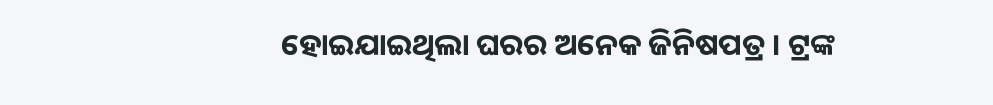ହୋଇଯାଇଥିଲା ଘରର ଅନେକ ଜିନିଷପତ୍ର । ଟ୍ରଙ୍କ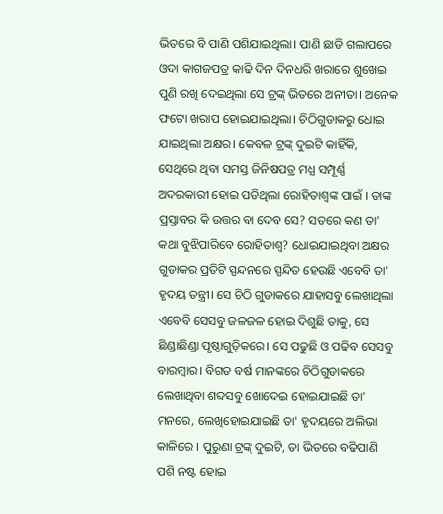ଭିତରେ ବି ପାଣି ପଶିଯାଇଥିଲା। ପାଣି ଛାଡି ଗଲାପରେ ଓଦା କାଗଜପତ୍ର କାଢି ଦିନ ଦିନଧରି ଖରାରେ ଶୁଖେଇ ପୁଣି ରଖି ଦେଇଥିଲା ସେ ଟ୍ରଙ୍କ୍ ଭିତରେ ଅନୀତା। ଅନେକ ଫଟୋ ଖରାପ ହୋଇଯାଇଥିଲା। ଚିଠିଗୁଡାକରୁ ଧୋଇ ଯାଇଥିଲା ଅକ୍ଷର। କେବଳ ଟ୍ରଙ୍କ୍ ଦୁଇଟି କାହିଁକି, ସେଥିରେ ଥିବା ସମସ୍ତ ଜିନିଷପତ୍ର ମଧ୍ଯ ସମ୍ପୂର୍ଣ୍ଣ ଅଦରକାରୀ ହୋଇ ପଡିଥିଲା ରୋହିତାଶ୍ୱଙ୍କ ପାଇଁ । ତାଙ୍କ ପ୍ରସ୍ତାବର କି ଉତ୍ତର ବା ଦେବ ସେ? ସତରେ କଣ ତା' କଥା ବୁଝିପାରିବେ ରୋହିତାଶ୍ୱ? ଧୋଇଯାଇଥିବା ଅକ୍ଷର ଗୁଡାକର ପ୍ରତିଟି ସ୍ପନ୍ଦନରେ ସ୍ପନ୍ଦିତ ହେଉଛି ଏବେବି ତା' ହୃଦୟ ତନ୍ତ୍ରୀ। ସେ ଚିଠି ଗୁଡାକରେ ଯାହାସବୁ ଲେଖାଥିଲା ଏବେବି ସେସବୁ ଜଳଜଳ ହୋଇ ଦିଶୁଛି ତାକୁ, ସେ ଛିଣ୍ଡାଛିଣ୍ଡା ପୃଷ୍ଠାଗୁଡ଼ିକରେ। ସେ ପଢୁଛି ଓ ପଢିବ ସେସବୁ ବାରମ୍ବାର। ବିଗତ ବର୍ଷ ମାନଙ୍କରେ ଚିଠିଗୁଡାକରେ ଲେଖାଥିବା ଶବ୍ଦସବୁ ଖୋଦେଇ ହୋଇଯାଇଛି ତା' ମନରେ, ଲେଖିହୋଇଯାଇଛି ତା' ହୃଦୟରେ ଅଲିଭା କାଳିରେ । ପୁରୁଣା ଟ୍ରଙ୍କ୍ ଦୁଇଟି, ତା ଭିତରେ ବଢିପାଣି ପଶି ନଷ୍ଟ ହୋଇ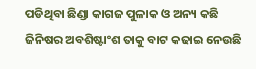ପଡିଥିବା ଛିଣ୍ଡା କାଗଜ ପୁଳାକ ଓ ଅନ୍ୟ କଛି ଜିନିଷର ଅବଶିଷ୍ଟାଂଶ ତାକୁ ବାଟ କଢାଇ ନେଉଛି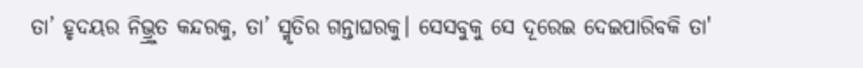ତା’ ହୃଦୟର ନିଭ୍ର୍ରୁତ କନ୍ଦରକୁ, ତା’ ସ୍ମୃତିର ଗନ୍ତାଘରକୁ। ସେସବୁକୁ ସେ ଦୂରେଇ ଦେଇପାରିବକି ତା'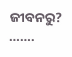ଜୀବନରୁ?
…….